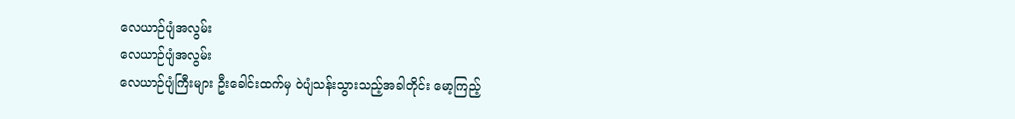လေယာဉ်ပျံအလွမ်း
လေယာဉ်ပျံအလွမ်း
လေယာဉ်ပျံကြီးများ ဦးခေါင်းထက်မှ ဝဲပျံသန်းသွားသည့်အခါတိုင်း မော့ကြည့်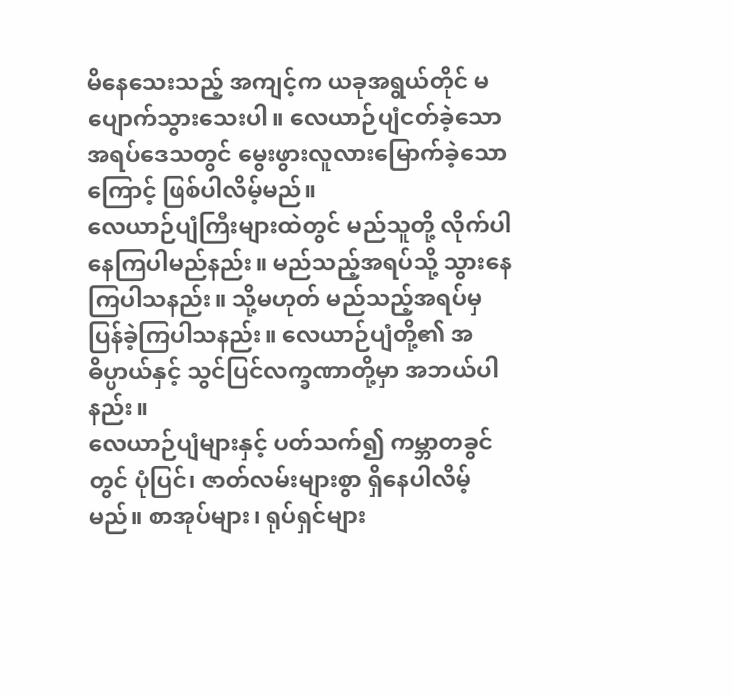မိနေသေးသည့် အကျင့်က ယခုအရွယ်တိုင် မပျောက်သွားသေးပါ။ လေယာဉ်ပျံငတ်ခဲ့သော အရပ်ဒေသတွင် မွေးဖွားလူလားမြောက်ခဲ့သောကြောင့် ဖြစ်ပါလိမ့်မည်။
လေယာဉ်ပျံကြီးများထဲတွင် မည်သူတို့ လိုက်ပါနေကြပါမည်နည်း။ မည်သည့်အရပ်သို့ သွားနေကြပါသနည်း။ သို့မဟုတ် မည်သည့်အရပ်မှ ပြန်ခဲ့ကြပါသနည်း။ လေယာဉ်ပျံတို့၏ အဓိပ္ပာယ်နှင့် သွင်ပြင်လက္ခဏာတို့မှာ အဘယ်ပါနည်း။
လေယာဉ်ပျံများနှင့် ပတ်သက်၍ ကမ္ဘာတခွင်တွင် ပုံပြင်၊ ဇာတ်လမ်းများစွာ ရှိနေပါလိမ့်မည်။ စာအုပ်များ၊ ရုပ်ရှင်များ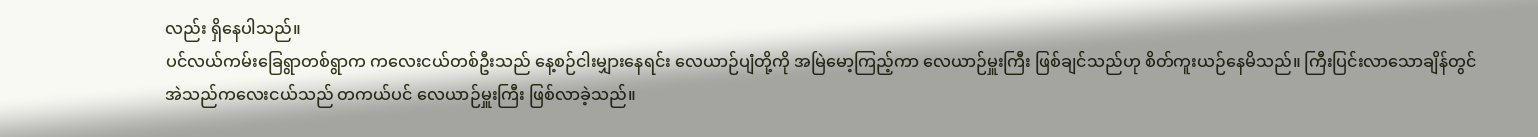လည်း ရှိနေပါသည်။
ပင်လယ်ကမ်းခြေရွာတစ်ရွာက ကလေးငယ်တစ်ဦးသည် နေ့စဉ်ငါးမျှားနေရင်း လေယာဉ်ပျံတို့ကို အမြဲမော့ကြည့်ကာ လေယာဉ်မှူးကြီး ဖြစ်ချင်သည်ဟု စိတ်ကူးယဉ်နေမိသည်။ ကြီးပြင်းလာသောချိန်တွင် အဲသည်ကလေးငယ်သည် တကယ်ပင် လေယာဉ်မှူးကြီး ဖြစ်လာခဲ့သည်။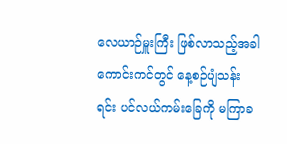လေယာဉ်မှူးကြီး ဖြစ်လာသည့်အခါ ကောင်းကင်တွင် နေ့စဉ်ပျံသန်းရင်း ပင်လယ်ကမ်းခြေကို မကြာခ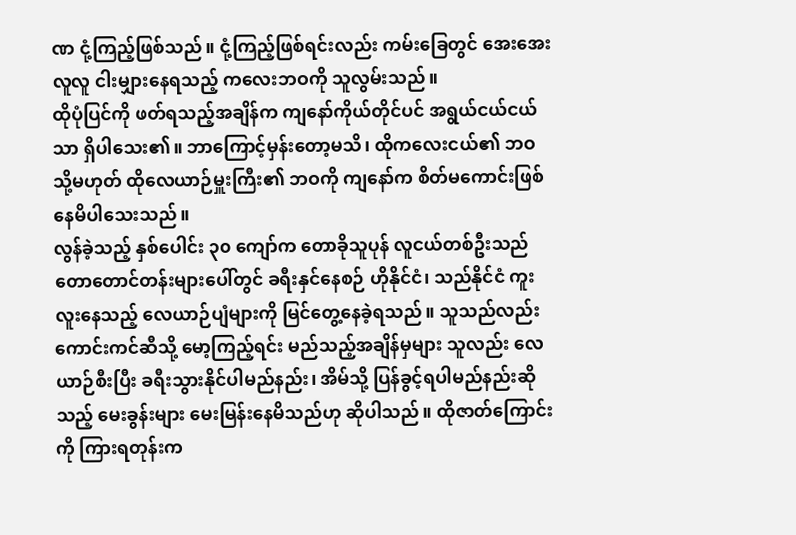ဏ ငုံ့ကြည့်ဖြစ်သည်။ ငုံ့ကြည့်ဖြစ်ရင်းလည်း ကမ်းခြေတွင် အေးအေးလူလူ ငါးမျှားနေရသည့် ကလေးဘဝကို သူလွမ်းသည်။
ထိုပုံပြင်ကို ဖတ်ရသည့်အချိန်က ကျနော်ကိုယ်တိုင်ပင် အရွယ်ငယ်ငယ်သာ ရှိပါသေး၏။ ဘာကြောင့်မှန်းတော့မသိ၊ ထိုကလေးငယ်၏ ဘဝ သို့မဟုတ် ထိုလေယာဉ်မှူးကြီး၏ ဘဝကို ကျနော်က စိတ်မကောင်းဖြစ်နေမိပါသေးသည်။
လွန်ခဲ့သည့် နှစ်ပေါင်း ၃၀ ကျော်က တောခိုသူပုန် လူငယ်တစ်ဦးသည် တောတောင်တန်းများပေါ်တွင် ခရီးနှင်နေစဉ် ဟိုနိုင်ငံ၊ သည်နိုင်ငံ ကူးလူးနေသည့် လေယာဉ်ပျံများကို မြင်တွေ့နေခဲ့ရသည်။ သူသည်လည်း ကောင်းကင်ဆီသို့ မော့ကြည့်ရင်း မည်သည့်အချိန်မှများ သူလည်း လေယာဉ်စီးပြီး ခရီးသွားနိုင်ပါမည်နည်း၊ အိမ်သို့ ပြန်ခွင့်ရပါမည်နည်းဆိုသည့် မေးခွန်းများ မေးမြန်းနေမိသည်ဟု ဆိုပါသည်။ ထိုဇာတ်ကြောင်းကို ကြားရတုန်းက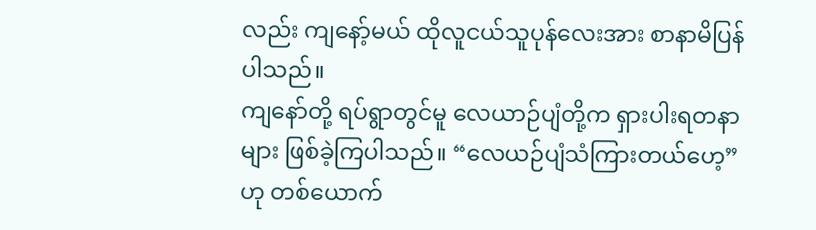လည်း ကျနော့်မယ် ထိုလူငယ်သူပုန်လေးအား စာနာမိပြန်ပါသည်။
ကျနော်တို့ ရပ်ရွာတွင်မူ လေယာဉ်ပျံတို့က ရှားပါးရတနာများ ဖြစ်ခဲ့ကြပါသည်။ “လေယဉ်ပျံသံကြားတယ်ဟေ့” ဟု တစ်ယောက်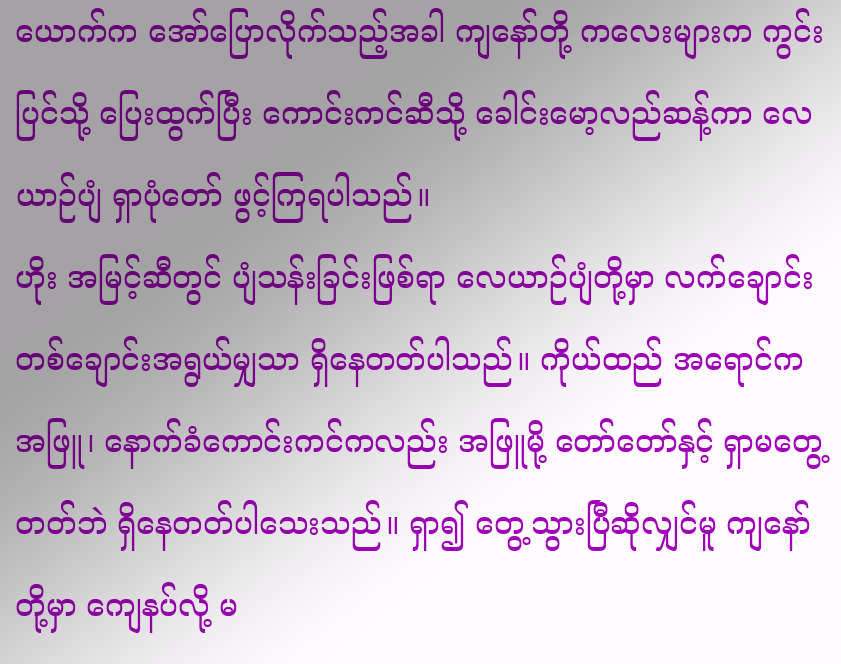ယောက်က အော်ပြောလိုက်သည့်အခါ ကျနော်တို့ ကလေးများက ကွင်းပြင်သို့ ပြေးထွက်ပြီး ကောင်းကင်ဆီသို့ ခေါင်းမော့လည်ဆန့်ကာ လေယာဉ်ပျံ ရှာပုံတော် ဖွင့်ကြရပါသည်။
ဟိုး အမြင့်ဆီတွင် ပျံသန်းခြင်းဖြစ်ရာ လေယာဉ်ပျံတို့မှာ လက်ချောင်းတစ်ချောင်းအရွယ်မျှသာ ရှိနေတတ်ပါသည်။ ကိုယ်ထည် အရောင်ကအဖြူ၊ နောက်ခံကောင်းကင်ကလည်း အဖြူမို့ တော်တော်နှင့် ရှာမတွေ့တတ်ဘဲ ရှိနေတတ်ပါသေးသည်။ ရှာ၍ တွေ့သွားပြီဆိုလျှင်မူ ကျနော်တို့မှာ ကျေနပ်လို့ မ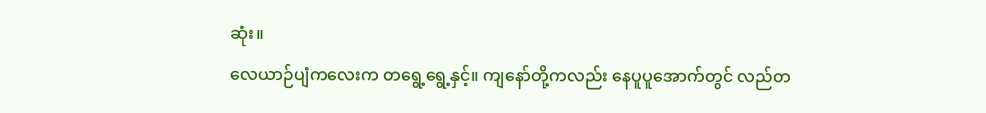ဆုံး။
လေယာဉ်ပျံကလေးက တရွေ့ရွေ့နှင့်။ ကျနော်တို့ကလည်း နေပူပူအောက်တွင် လည်တ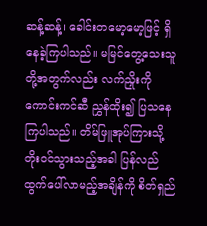ဆန့်ဆန့်၊ ခေါင်းတမော့မော့ဖြင့် ရှိနေခဲ့ကြပါသည်။ မမြင်တွေ့သေးသူတို့အတွက်လည်း လက်ညှိုးကို ကောင်းကင်ဆီ ညွှန်ထိုး၍ ပြသနေကြပါသည်။ တိမ်ဖြူအုပ်ကြားသို့ တိုးဝင်သွားသည့်အခါ ပြန်လည်ထွက်ပေါ်လာမည့်အချိန်ကို စိတ်ရှည်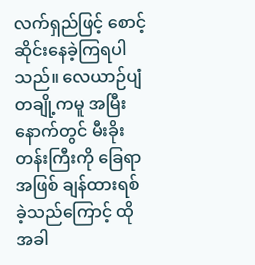လက်ရှည်ဖြင့် စောင့်ဆိုင်းနေခဲ့ကြရပါသည်။ လေယာဉ်ပျံတချို့ကမူ အမြီးနောက်တွင် မီးခိုးတန်းကြီးကို ခြေရာအဖြစ် ချန်ထားရစ်ခဲ့သည်ကြောင့် ထိုအခါ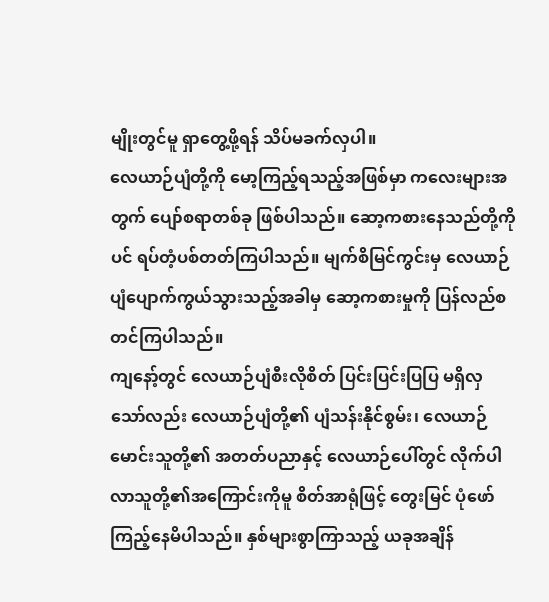မျိုးတွင်မူ ရှာတွေ့ဖို့ရန် သိပ်မခက်လှပါ။
လေယာဉ်ပျံတို့ကို မော့ကြည့်ရသည့်အဖြစ်မှာ ကလေးများအတွက် ပျော်စရာတစ်ခု ဖြစ်ပါသည်။ ဆော့ကစားနေသည်တို့ကိုပင် ရပ်တံ့ပစ်တတ်ကြပါသည်။ မျက်စိမြင်ကွင်းမှ လေယာဉ်ပျံပျောက်ကွယ်သွားသည့်အခါမှ ဆော့ကစားမှုကို ပြန်လည်စတင်ကြပါသည်။
ကျနော့်တွင် လေယာဉ်ပျံစီးလိုစိတ် ပြင်းပြင်းပြပြ မရှိလှသော်လည်း လေယာဉ်ပျံတို့၏ ပျံသန်းနိုင်စွမ်း၊ လေယာဉ်မောင်းသူတို့၏ အတတ်ပညာနှင့် လေယာဉ်ပေါ်တွင် လိုက်ပါလာသူတို့၏အကြောင်းကိုမူ စိတ်အာရုံဖြင့် တွေးမြင် ပုံဖော်ကြည့်နေမိပါသည်။ နှစ်များစွာကြာသည့် ယခုအချိန်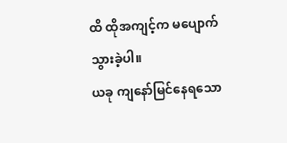ထိ ထိုအကျင့်က မပျောက်သွားခဲ့ပါ။
ယခု ကျနော်မြင်နေရသော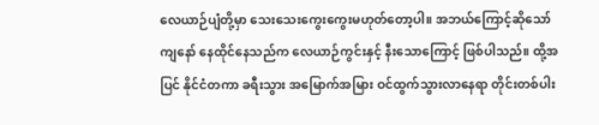လေယာဉ်ပျံတို့မှာ သေးသေးကွေးကွေးမဟုတ်တော့ပါ။ အဘယ်ကြောင့်ဆိုသော် ကျနော် နေထိုင်နေသည်က လေယာဉ်ကွင်းနှင့် နီးသောကြောင့် ဖြစ်ပါသည်။ ထို့အပြင် နိုင်ငံတကာ ခရီးသွား အမြောက်အမြား ဝင်ထွက်သွားလာနေရာ တိုင်းတစ်ပါး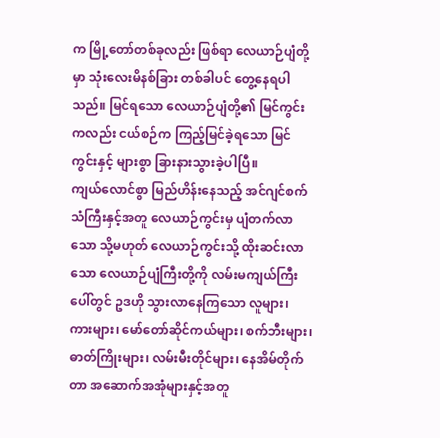က မြို့တော်တစ်ခုလည်း ဖြစ်ရာ လေယာဉ်ပျံတို့မှာ သုံးလေးမိနစ်ခြား တစ်ခါပင် တွေ့နေရပါသည်။ မြင်ရသော လေယာဉ်ပျံတို့၏ မြင်ကွင်းကလည်း ငယ်စဉ်က ကြည့်မြင်ခဲ့ရသော မြင်ကွင်းနှင့် များစွာ ခြားနားသွားခဲ့ပါပြီ။
ကျယ်လောင်စွာ မြည်ဟိန်းနေသည့် အင်ဂျင်စက်သံကြီးနှင့်အတူ လေယာဉ်ကွင်းမှ ပျံတက်လာသော သို့မဟုတ် လေယာဉ်ကွင်းသို့ ထိုးဆင်းလာသော လေယာဉ်ပျံကြီးတို့ကို လမ်းမကျယ်ကြီးပေါ်တွင် ဥဒဟို သွားလာနေကြသော လူများ၊ ကားများ၊ မော်တော်ဆိုင်ကယ်များ၊ စက်ဘီးများ၊ ဓာတ်ကြိုးများ၊ လမ်းမီးတိုင်များ၊ နေအိမ်တိုက်တာ အဆောက်အအုံများနှင့်အတူ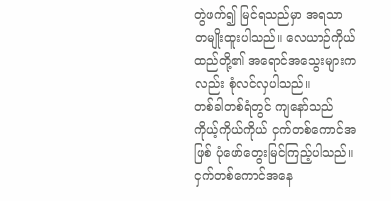တွဲဖက်၍ မြင်ရသည်မှာ အရသာ တမျိုးထူးပါသည်။ လေယာဉ်ကိုယ်ထည်တို့၏ အရောင်အသွေးများကလည်း စုံလင်လှပါသည်။
တစ်ခါတစ်ရံတွင် ကျနော်သည် ကိုယ့်ကိုယ်ကိုယ် ငှက်တစ်ကောင်အဖြစ် ပုံဖော်တွေးမြင်ကြည့်ပါသည်။ ငှက်တစ်ကောင်အနေ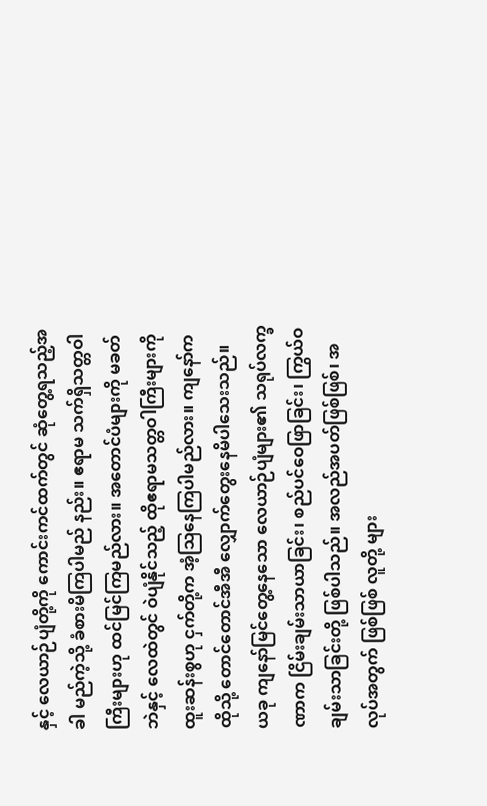နှင့် လေယာဉ်ပျံတို့ကို ကောင်းကင်ထက်တွင် ဆုံတွေ့ရသည့်အခါ မည်ကဲ့သို့ ခံစားမိကြပါမည် နည်း။ ဧရာမ သက်ရှိသတ္တဝါကြီးများဟု ထင်မြင်ကြမည်လား။ အတောင်ပံများကို မခတ်ဘဲနှင့် လေထဲတွင် ဝဲပျံနိုင်သည့် ထိုဧရာမသတ္တဝါကြီးများကို ထူးဆန်းစွဟု ငှက်တို့က အံ့ဩနေကြပါမည်လား။ ကျနော်က ထိုသို့ တောင်တောင်အီအီ လျှောက်တွေးနေမိပါသေးသည်။
ယခု ကျနော်မြင်တွေ့နေသော လေယာဉ်ပျံများ၏ သရုပ်လက္ခဏာက ငြိမ်းချမ်းသာယာခြင်း၊ စည်ပင်ဝေဖြာခြင်း၊ ကြွယ်ဝချမ်းသာခြင်းတို့ ဖြစ်ပါသည်။ အလည်အပတ်ဖြစ်ဖြစ်၊ အလုပ်အတွက် ဖြစ်ဖြစ် လူတို့ များ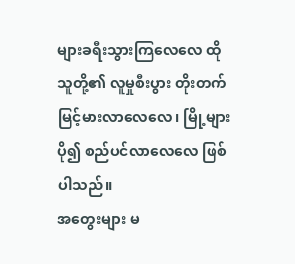များခရီးသွားကြလေလေ ထိုသူတို့၏ လူမှုစီးပွား တိုးတက်မြင့်မားလာလေလေ၊ မြို့များ ပို၍ စည်ပင်လာလေလေ ဖြစ်ပါသည်။
အတွေးများ မ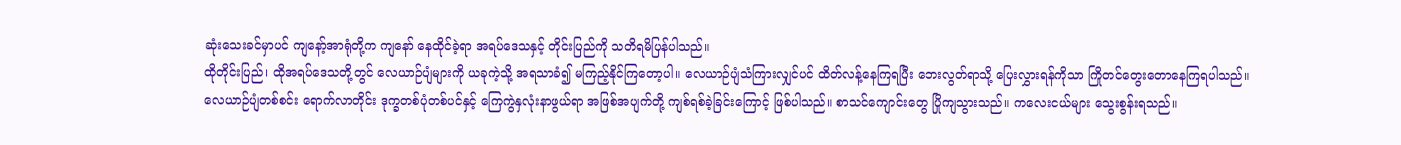ဆုံးသေးခင်မှာပင် ကျနော့်အာရုံတို့က ကျနော် နေထိုင်ခဲ့ရာ အရပ်ဒေသနှင့် တိုင်းပြည်ကို သတိရမိပြန်ပါသည်။
ထိုတိုင်းပြည်၊ ထိုအရပ်ဒေသတို့တွင် လေယာဉ်ပျံများကို ယခုကဲ့သို့ အရသာခံ၍ မကြည့်နိုင်ကြတော့ပါ။ လေယာဉ်ပျံသံကြားလျှင်ပင် ထိတ်လန့်နေကြရပြီး ဘေးလွတ်ရာသို့ ပြေးလွှားရန်ကိုသာ ကြိုတင်တွေးတောနေကြရပါသည်။
လေယာဉ်ပျံတစ်စင်း ရောက်လာတိုင်း ဒုက္ခတစ်ပုံတစ်ပင်နှင့် ကြေကွဲနှလုံးနာဖွယ်ရာ အဖြစ်အပျက်တို့ ကျစ်ရစ်ခဲ့ခြင်းကြောင့် ဖြစ်ပါသည်။ စာသင်ကျောင်းတွေ ပြိုကျသွားသည်။ ကလေးငယ်များ သွေးစွန်းရသည်။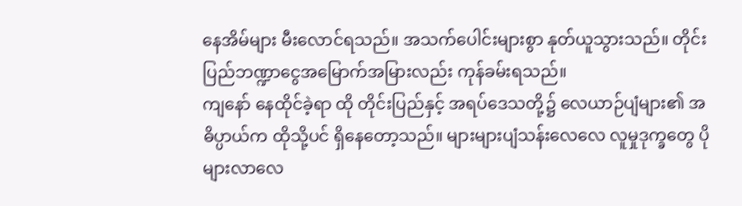နေအိမ်များ မီးလောင်ရသည်။ အသက်ပေါင်းများစွာ နုတ်ယူသွားသည်။ တိုင်းပြည်ဘဏ္ဍာငွေအမြောက်အမြားလည်း ကုန်ခမ်းရသည်။
ကျနော် နေထိုင်ခဲ့ရာ ထို တိုင်းပြည်နှင့် အရပ်ဒေသတို့၌ လေယာဉ်ပျံများ၏ အဓိပ္ပာယ်က ထိုသို့ပင် ရှိနေတော့သည်။ များများပျံသန်းလေလေ လူမှုဒုက္ခတွေ ပိုများလာလေ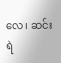လေ၊ ဆင်းရဲ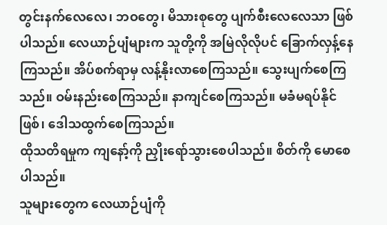တွင်းနက်လေလေ၊ ဘဝတွေ၊ မိသားစုတွေ ပျက်စီးလေလေသာ ဖြစ်ပါသည်။ လေယာဉ်ပျံများက သူတို့ကို အမြဲလိုလိုပင် ခြောက်လှန့်နေကြသည်။ အိပ်စက်ရာမှ လန့်နိုးလာစေကြသည်။ သွေးပျက်စေကြသည်။ ဝမ်းနည်းစေကြသည်။ နာကျင်စေကြသည်။ မခံမရပ်နိုင်ဖြစ်၊ ဒေါသထွက်စေကြသည်။
ထိုသတိရမှုက ကျနော့်ကို ညှိုးရော်သွားစေပါသည်။ စိတ်ကို မောစေပါသည်။
သူများတွေက လေယာဉ်ပျံကို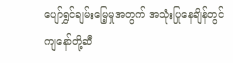ပျော်ရွှင်ချမ်းမြေ့မှုအတွက် အသုံးပြုနေချိန်တွင် ကျနော်တို့ဆီ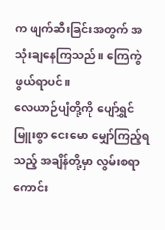က ဖျက်ဆီးခြင်းအတွက် အသုံးချနေကြသည်။ ကြေကွဲဖွယ်ရာပင်။
လေယာဉ်ပျံတို့ကို ပျော်ရွှင်မြူးစွာ ငေးမော မျှော်ကြည့်ရသည့် အချိန်တို့မှာ လွမ်းစရာကောင်း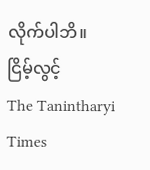လိုက်ပါဘိ။
ငြိမ့်လွင့်
The Tanintharyi Times